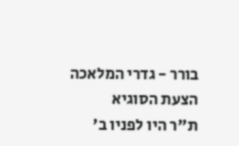בורר - גדרי המלאכה
הצעת הסוגיא
ת"ר היו לפניו ב'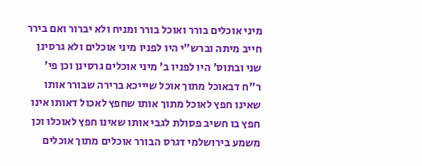מיני אוכלים בורר ואוכל בורר ומניח ולא יברור ואם בירר חייב מיתה וברש"י היו לפניו מיני אוכלים ולא גרסינן שני ובתוס' היו לפניו ב' מיני אוכלים גרסינן וכן פי' ר"ח דבאוכל מתוך אוכל שיייכא ברירה שבורר אותו שאינו חפץ לאוכל מתוך אותו שחפץ לאכול דאותו אינו חפץ בו חשיב פסולת לגבי אותו שאינו חפץ לאוכלו וכן משמע בירושלמי דגרס הבורר אוכלים מתוך אוכלים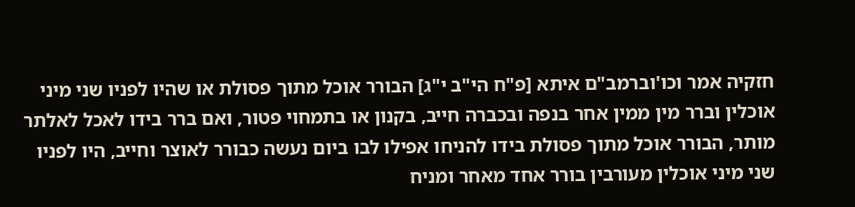חזקיה אמר וכו'וברמב"ם איתא [פ"ח הי"ב י"ג] הבורר אוכל מתוך פסולת או שהיו לפניו שני מיני אוכלין וברר מין ממין אחר בנפה ובכברה חייב, בקנון או בתמחוי פטור, ואם ברר בידו לאכל לאלתר מותר, הבורר אוכל מתוך פסולת בידו להניחו אפילו לבו ביום נעשה כבורר לאוצר וחייב, היו לפניו שני מיני אוכלין מעורבין בורר אחד מאחר ומניח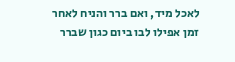לאכל מיד, ואם ברר והניח לאחר זמן אפילו לבו ביום כגון שברר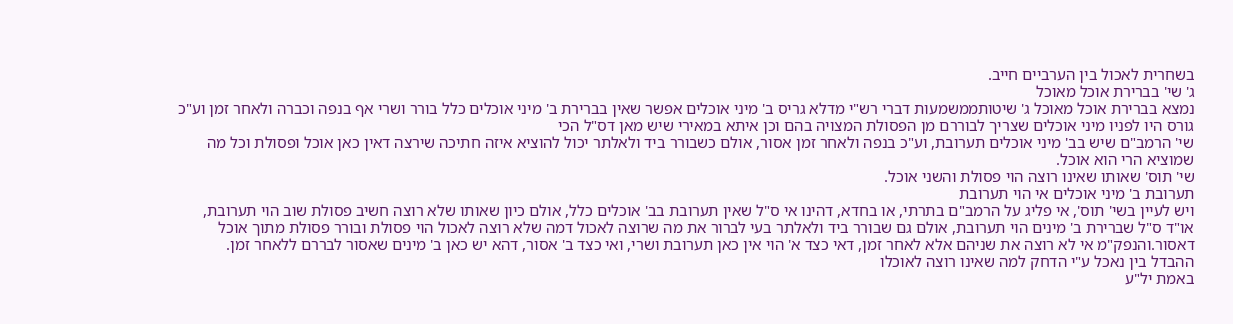בשחרית לאכול בין הערביים חייב.
ג' שי' בברירת אוכל מאוכל
נמצא בברירת אוכל מאוכל ג' שיטותממשמעות דברי רש"י מדלא גריס ב' מיני אוכלים אפשר שאין בברירת ב' מיני אוכלים כלל בורר ושרי אף בנפה וכברה ולאחר זמן וע"כ גורס היו לפניו מיני אוכלים שצריך לבוררם מן הפסולת המצויה בהם וכן איתא במאירי שיש מאן דס"ל הכי
שי' הרמב"ם שיש בב' מיני אוכלים תערובת, וע"כ בנפה ולאחר זמן אסור, אולם כשבורר ביד ולאלתר יכול להוציא איזה חתיכה שירצה דאין כאן אוכל ופסולת וכל מה שמוציא הרי הוא אוכל.
שי' תוס' שאותו שאינו רוצה הוי פסולת והשני אוכל.
תערובת ב' מיני אוכלים אי הוי תערובת
ויש לעיין בשי' תוס', אי פליג על הרמב"ם בתרתי, או בחדא, דהינו אי ס"ל שאין תערובת בב' אוכלים כלל, אולם כיון שאותו שלא רוצה חשיב פסולת שוב הוי תערובת, או"ד ס"ל שברירת ב' מינים הוי תערובת, אולם גם שבורר ביד ולאלתר בעי לברור את מה שרוצה לאכול דמה שלא רוצה לאכול הוי פסולת ובורר פסולת מתוך אוכל דאסור.והנפק"מ אי לא רוצה את שניהם אלא לאחר זמן, דאי כצד א' הוי אין כאן תערובת ושרי, ואי כצד ב' אסור, דהא יש כאן ב' מינים שאסור לבררם ללאחר זמן.
ההבדל בין נאכל ע"י הדחק למה שאינו רוצה לאוכלו
באמת יל"ע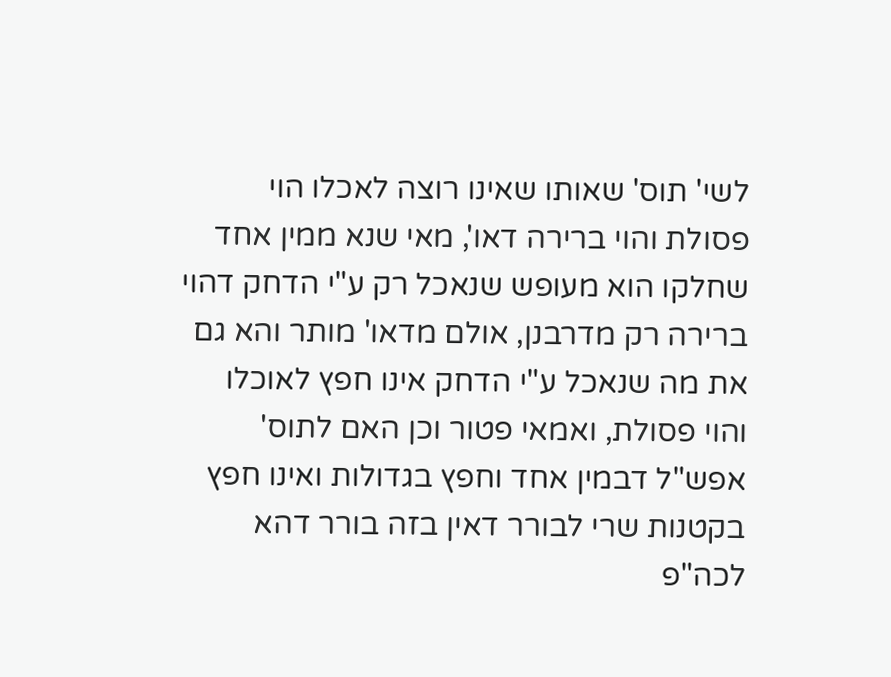לשי' תוס' שאותו שאינו רוצה לאכלו הוי פסולת והוי ברירה דאו', מאי שנא ממין אחד שחלקו הוא מעופש שנאכל רק ע"י הדחק דהוי ברירה רק מדרבנן, אולם מדאו' מותר והא גם את מה שנאכל ע"י הדחק אינו חפץ לאוכלו והוי פסולת, ואמאי פטור וכן האם לתוס' אפש"ל דבמין אחד וחפץ בגדולות ואינו חפץ בקטנות שרי לבורר דאין בזה בורר דהא לכה"פ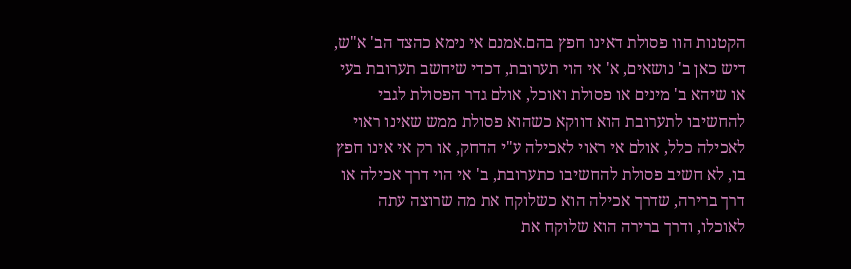הקטנות הוו פסולת דאינו חפץ בהם.אמנם אי נימא כהצד הב' א"ש, דיש כאן ב' נושאים, א' אי הוי תערובת, דכדי שיחשב תערובת בעי או שיהא ב' מינים או פסולת ואוכל, אולם גדר הפסולת לגבי להחשיבו לתערובת הוא דווקא כשהוא פסולת ממש שאינו ראוי לאכילה כלל, אולם אי ראוי לאכילה ע"י הדחק, או רק אי אינו חפץ בו, לא חשיב פסולת להחשיבו כתערובת, ב' אי הוי דרך אכילה או דרך ברירה, שדרך אכילה הוא כשלוקח את מה שרוצה עתה לאוכלו, ודרך ברירה הוא שלוקח את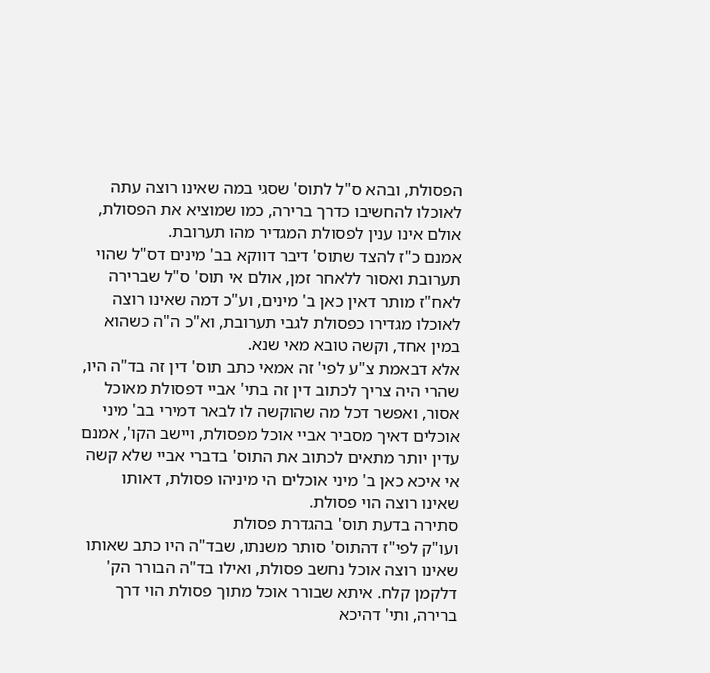הפסולת, ובהא ס"ל לתוס' שסגי במה שאינו רוצה עתה לאוכלו להחשיבו כדרך ברירה, כמו שמוציא את הפסולת, אולם אינו ענין לפסולת המגדיר מהו תערובת.
אמנם כ"ז להצד שתוס' דיבר דווקא בב' מינים דס"ל שהוי תערובת ואסור ללאחר זמן, אולם אי תוס' ס"ל שברירה לאח"ז מותר דאין כאן ב' מינים, וע"כ דמה שאינו רוצה לאוכלו מגדירו כפסולת לגבי תערובת, וא"כ ה"ה כשהוא במין אחד, וקשה טובא מאי שנא.
אלא דבאמת צ"ע לפי' זה אמאי כתב תוס' דין זה בד"ה היו, שהרי היה צריך לכתוב דין זה בתי' אביי דפסולת מאוכל אסור, ואפשר דכל מה שהוקשה לו לבאר דמירי בב' מיני אוכלים דאיך מסביר אביי אוכל מפסולת, ויישב הקו', אמנם עדין יותר מתאים לכתוב את התוס' בדברי אביי שלא קשה אי איכא כאן ב' מיני אוכלים הי מיניהו פסולת, דאותו שאינו רוצה הוי פסולת.
סתירה בדעת תוס' בהגדרת פסולת
ועו"ק לפי"ז דהתוס' סותר משנתו, שבד"ה היו כתב שאותו שאינו רוצה אוכל נחשב פסולת, ואילו בד"ה הבורר הק' דלקמן קלח. איתא שבורר אוכל מתוך פסולת הוי דרך ברירה, ותי' דהיכא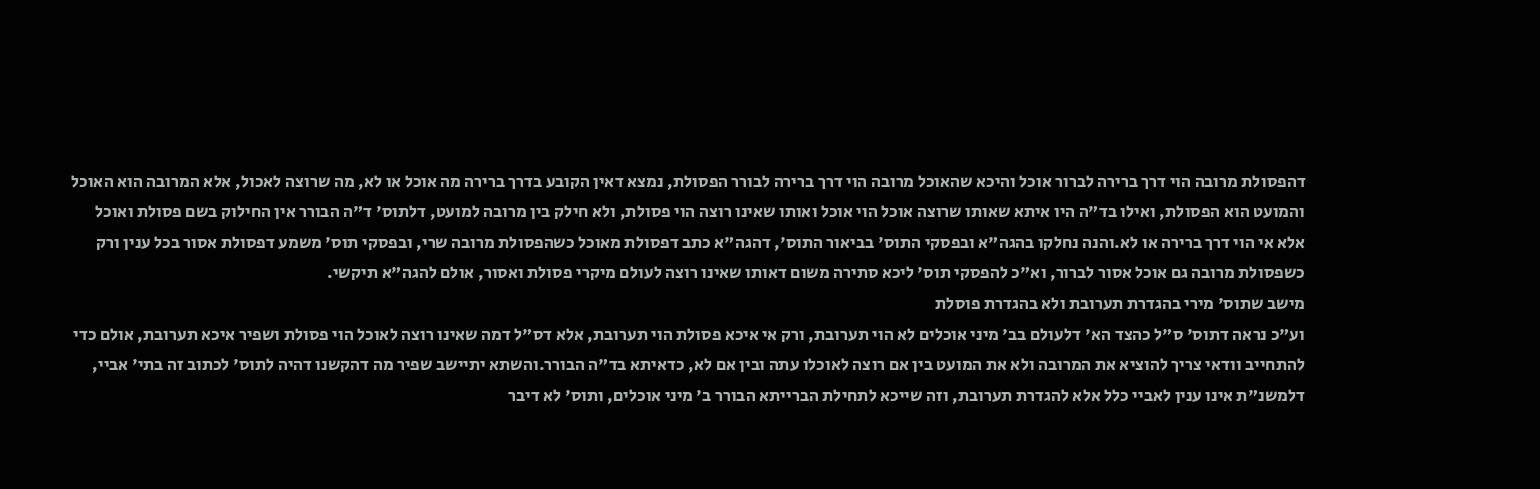דהפסולת מרובה הוי דרך ברירה לברור אוכל והיכא שהאוכל מרובה הוי דרך ברירה לבורר הפסולת, נמצא דאין הקובע בדרך ברירה מה אוכל או לא, מה שרוצה לאכול, אלא המרובה הוא האוכל והמועט הוא הפסולת, ואילו בד"ה היו איתא שאותו שרוצה אוכל הוי אוכל ואותו שאינו רוצה הוי פסולת, ולא חילק בין מרובה למועט, דלתוס' ד"ה הבורר אין החילוק בשם פסולת ואוכל אלא אי הוי דרך ברירה או לא.והנה נחלקו בהגה"א ובפסקי התוס' בביאור התוס', דהגה"א כתב דפסולת מאוכל כשהפסולת מרובה שרי, ובפסקי תוס' משמע דפסולת אסור בכל ענין ורק כשפסולת מרובה גם אוכל אסור לברור, וא"כ להפסקי תוס' ליכא סתירה משום דאותו שאינו רוצה לעולם מיקרי פסולת ואסור, אולם להגה"א תיקשי.
מישב שתוס' מירי בהגדרת תערובת ולא בהגדרת פוסלת
וע"כ נראה דתוס' ס"ל כהצד הא' דלעולם בב' מיני אוכלים לא הוי תערובת, ורק אי איכא פסולת הוי תערובת, אלא דס"ל דמה שאינו רוצה לאוכל הוי פסולת ושפיר איכא תערובת, אולם כדי להתחייב וודאי צריך להוציא את המרובה ולא את המועט בין אם רוצה לאוכלו עתה ובין אם לא, כדאיתא בד"ה הבורר.והשתא יתיישב שפיר מה דהקשנו דהיה לתוס' לכתוב זה בתי' אביי, דלמשנ"ת אינו ענין לאביי כלל אלא להגדרת תערובת, וזה שייכא לתחילת הברייתא הבורר ב' מיני אוכלים, ותוס' לא דיבר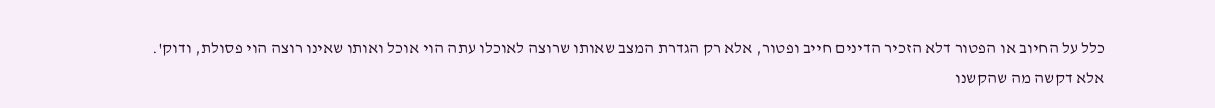כלל על החיוב או הפטור דלא הזכיר הדינים חייב ופטור, אלא רק הגדרת המצב שאותו שרוצה לאוכלו עתה הוי אוכל ואותו שאינו רוצה הוי פסולת, ודוק'.
אלא דקשה מה שהקשנו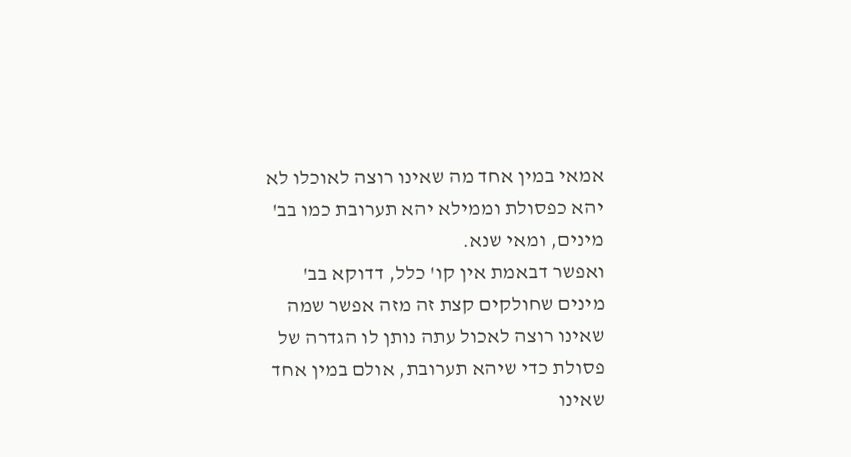אמאי במין אחד מה שאינו רוצה לאוכלו לא יהא כפסולת וממילא יהא תערובת כמו בב' מינים, ומאי שנא.
ואפשר דבאמת אין קו' כלל, דדוקא בב' מינים שחולקים קצת זה מזה אפשר שמה שאינו רוצה לאכול עתה נותן לו הגדרה של פסולת כדי שיהא תערובת, אולם במין אחד שאינו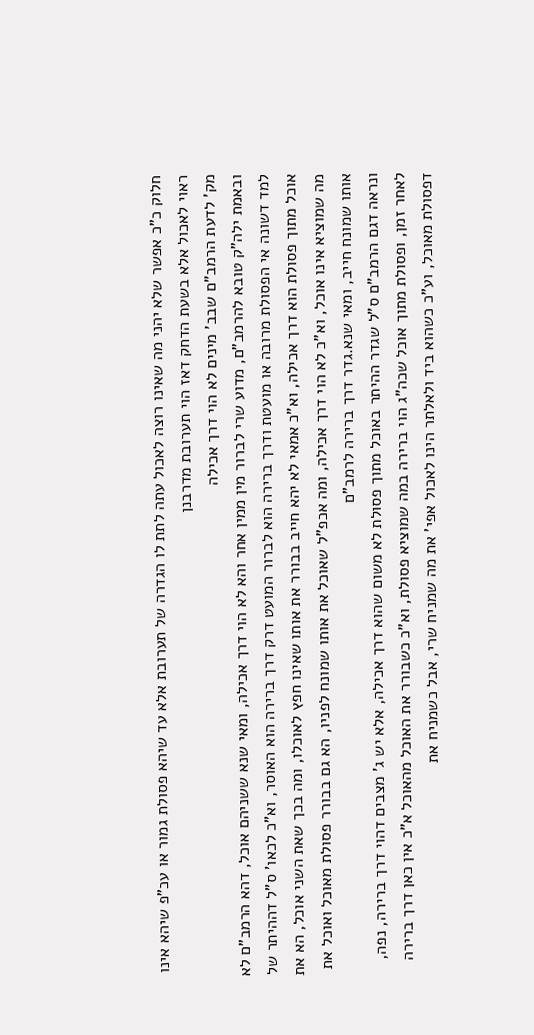חלוק כ"כ אפשר שלא יהני מה שאינו רוצה לאכול עתה לתת לו הגדרה של תערובת אלא עד שיהא פסולת גמור או עכ"פ שיהא אינו ראוי לאכול אלא בשעת הדחק דאז הוי תערובת מדרבנן
מק' לדעת הרמב"ם שבב' מינים לא הוי דרך אכילה
ובאמת ילה"ק טובא להרמב"ם, מדוע שרי לברור מין ממין אחר והא לא הוי דרך אכילה, ומאי שנא ששניהם אוכל, דהא הרמב"ם לא למד דשונה אי הפסולת מרובה או מועטת ודרך ברירה הוא לברור המועט דרק דרך ברירה הוא האוסר, וא"כ לכאו' ס"ל דההיתר של אוכל מתוך פסולת הוא דרך אכילה, וא"כ אמאי לא יהא חייב בבורר את אותו שאינו חפץ לאוכלו, ומה בכך שאת השני אוכל, הא את מה שמוציא אינו אוכל, וא"כ לא הוי דרך אכילה, ומה אכפ"ל שאוכל את אותו שמונח לפניו, הא גם בבורר פסולת מאוכל ואוכל את אותו שמונח חייב, ומאי שנא.גדר דרך ברירה לרמב"ם
ונראה דגם הרמב"ם ס"ל שגדר ההיתר באוכל מתוך פסולת לא משום שהוא דרך אכילה, אלא יש ג' מצבים דהוי דרך ברירה, נפה, לאחר זמן, ופסולת מתוך אוכל שכה"ג הוי ברירה במה שמוציא פסולת, וא"כ כשבורר את האוכל מהאוכל א"כ אין כאן דרך ברירה דפסולת מאוכל, וע"כ כשהוא ביד ולאלתר הינו לאכול אפי' את מה שמניח שרי, אבל כשמניח את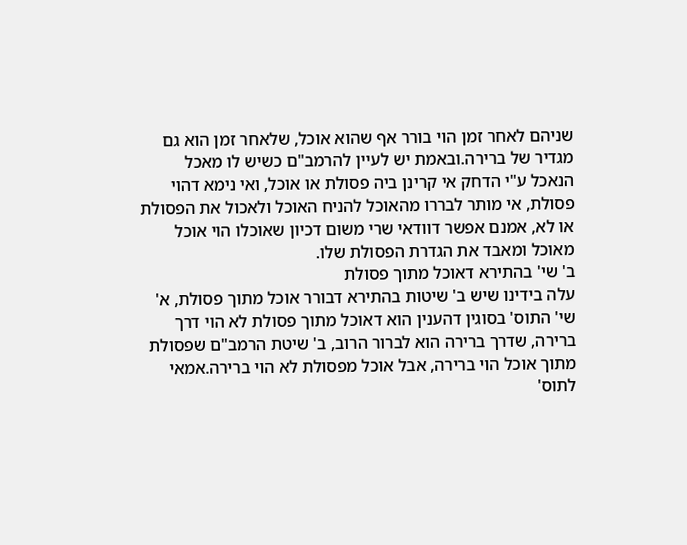שניהם לאחר זמן הוי בורר אף שהוא אוכל, שלאחר זמן הוא גם מגדיר של ברירה.ובאמת יש לעיין להרמב"ם כשיש לו מאכל הנאכל ע"י הדחק אי קרינן ביה פסולת או אוכל, ואי נימא דהוי פסולת, אי מותר לבררו מהאוכל להניח האוכל ולאכול את הפסולת או לא, אמנם אפשר דוודאי שרי משום דכיון שאוכלו הוי אוכל מאוכל ומאבד את הגדרת הפסולת שלו.
ב' שי' בהתירא דאוכל מתוך פסולת
עלה בידינו שיש ב' שיטות בהתירא דבורר אוכל מתוך פסולת, א' שי' התוס' בסוגין דהענין הוא דאוכל מתוך פסולת לא הוי דרך ברירה, שדרך ברירה הוא לברור הרוב, ב' שיטת הרמב"ם שפסולת מתוך אוכל הוי ברירה, אבל אוכל מפסולת לא הוי ברירה.אמאי לתוס'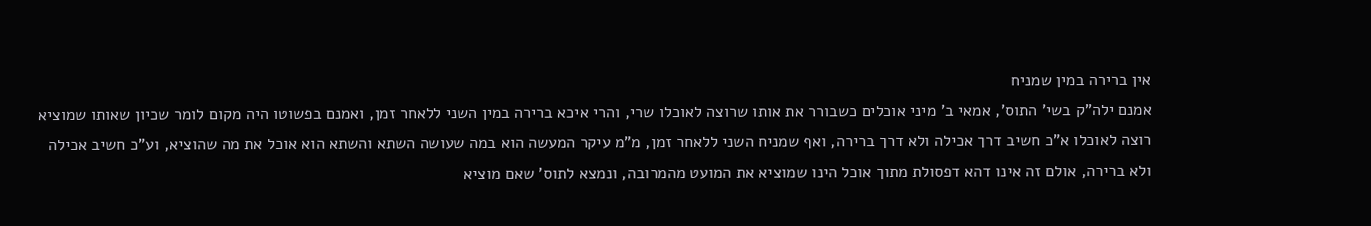אין ברירה במין שמניח
אמנם ילה"ק בשי' התוס', אמאי ב' מיני אוכלים כשבורר את אותו שרוצה לאוכלו שרי, והרי איכא ברירה במין השני ללאחר זמן, ואמנם בפשוטו היה מקום לומר שכיון שאותו שמוציא רוצה לאוכלו א"כ חשיב דרך אכילה ולא דרך ברירה, ואף שמניח השני ללאחר זמן, מ"מ עיקר המעשה הוא במה שעושה השתא והשתא הוא אוכל את מה שהוציא, וע"כ חשיב אכילה ולא ברירה, אולם זה אינו דהא דפסולת מתוך אוכל הינו שמוציא את המועט מהמרובה, ונמצא לתוס' שאם מוציא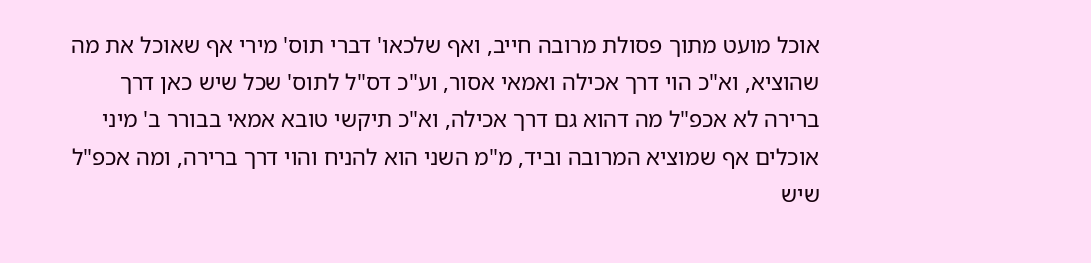אוכל מועט מתוך פסולת מרובה חייב, ואף שלכאו' דברי תוס' מירי אף שאוכל את מה שהוציא, וא"כ הוי דרך אכילה ואמאי אסור, וע"כ דס"ל לתוס' שכל שיש כאן דרך ברירה לא אכפ"ל מה דהוא גם דרך אכילה, וא"כ תיקשי טובא אמאי בבורר ב' מיני אוכלים אף שמוציא המרובה וביד, מ"מ השני הוא להניח והוי דרך ברירה, ומה אכפ"ל שיש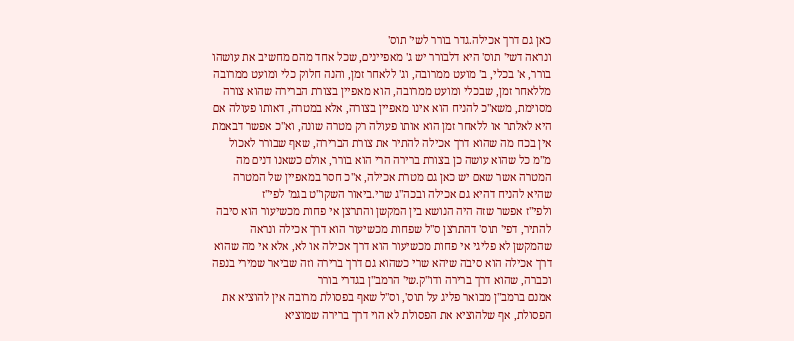כאן גם דרך אכילה.גדר בורר לשי' תוס'
ונראה דשי' תוס' היא דלבורר יש ג' מאפיינים, שכל אחד מהם מחשיב את עושהו בורר, א' בכלי, ב' מועט ממרובה, וג' ללאחר זמן, והנה חלוק כלי ומועט ממרובה מללאחר זמן, שבכלי ומועט ממרובה, הוא מאפיין בצורת הברירה שהוא צורה מסוימת, משא"כ להניח הוא אינו מאפיין בצורה, אלא במטרה, דאותו פעולה אם היא לאלתר או ללאחר זמן הוא אותו פעולה רק מטרה שונה, וא"כ אפשר דבאמת אין בכח מה שהוא דרך אכילה להתיר את צורת הברירה, שאף שבורר לאכול מ"מ כל שהוא עושה כן בצורת ברירה הרי הוא בורר, אולם כשאנו דנים מה המטרה אשר שאם יש כאן גם מטרת אכילה, א"כ חסר במאפיין של המטרה שהיא להניח דהיא גם אכילה ובכה"ג שרי.ביאור השקו"ט בגמ' לפי"ז
ולפי"ז אפשר שזה היה הנושא בין המקשן והתרצן אי פחות מכשיעור הוא סיבה להתיר, דפי' תוס' דהתרצן ס"ל שפחות מכשיעור הוא דרך אכילה ונראה שהמקשן לא פליגי אי פחות מכשיעור הוא דרך אכילה או לא, אלא אי מה שהוא דרך אכילה הוא סיבה שיהא שרי כשהוא גם דרך ברירה וזה שביאר שמירי בנפה וכברה, שהוא דרך ברירה ודו"ק.שי' הרמב"ן בגדרי בורר
אמנם ברמב"ן מבואר פליג על תוס', וס"ל שאף בפסולת מרובה אין להוציא את הפסולת, אף שלהוציא את הפסולת לא הוי דרך ברירה שמוציא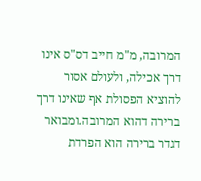המרובה, מ"מ חייב דס"ס אינו דרך אכילה, ולעולם אסור להוציא הפסולת אף שאינו דרך ברירה דהוא המרובה.ומבואר דגדר ברירה הוא הפרדת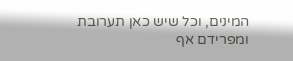המינים, וכל שיש כאן תערובת ומפרידם אף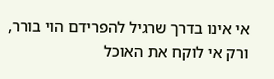אי אינו בדרך שרגיל להפרידם הוי בורר, ורק אי לוקח את האוכל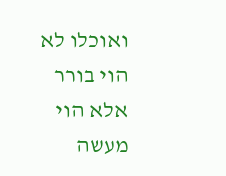ואוכלו לא הוי בורר אלא הוי מעשה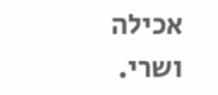אכילה ושרי.